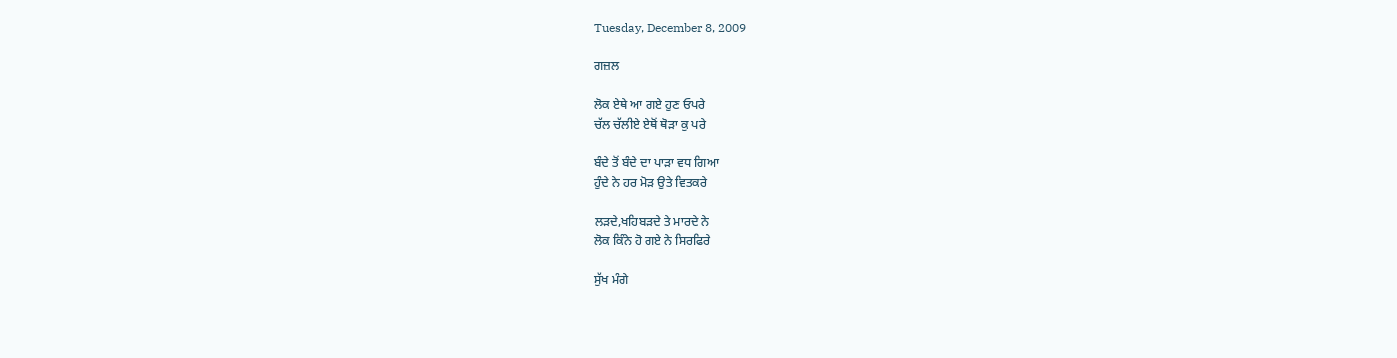Tuesday, December 8, 2009

ਗਜ਼ਲ

ਲੋਕ ਏਥੇ ਆ ਗਏ ਹੁਣ ਓਪਰੇ
ਚੱਲ ਚੱਲੀਏ ਏਥੋਂ ਥੋੜਾ ਕੁ ਪਰੇ

ਬੰਦੇ ਤੋਂ ਬੰਦੇ ਦਾ ਪਾੜਾ ਵਧ ਗਿਆ
ਹੁੰਦੇ ਨੇ ਹਰ ਮੋੜ ਉਤੇ ਵਿਤਕਰੇ

ਲੜਦੇ,ਖਹਿਬੜਦੇ ਤੇ ਮਾਰਦੇ ਨੇ
ਲੋਕ ਕਿੰਨੇ ਹੋ ਗਏ ਨੇ ਸਿਰਫਿਰੇ

ਸੁੱਖ ਮੰਗੇ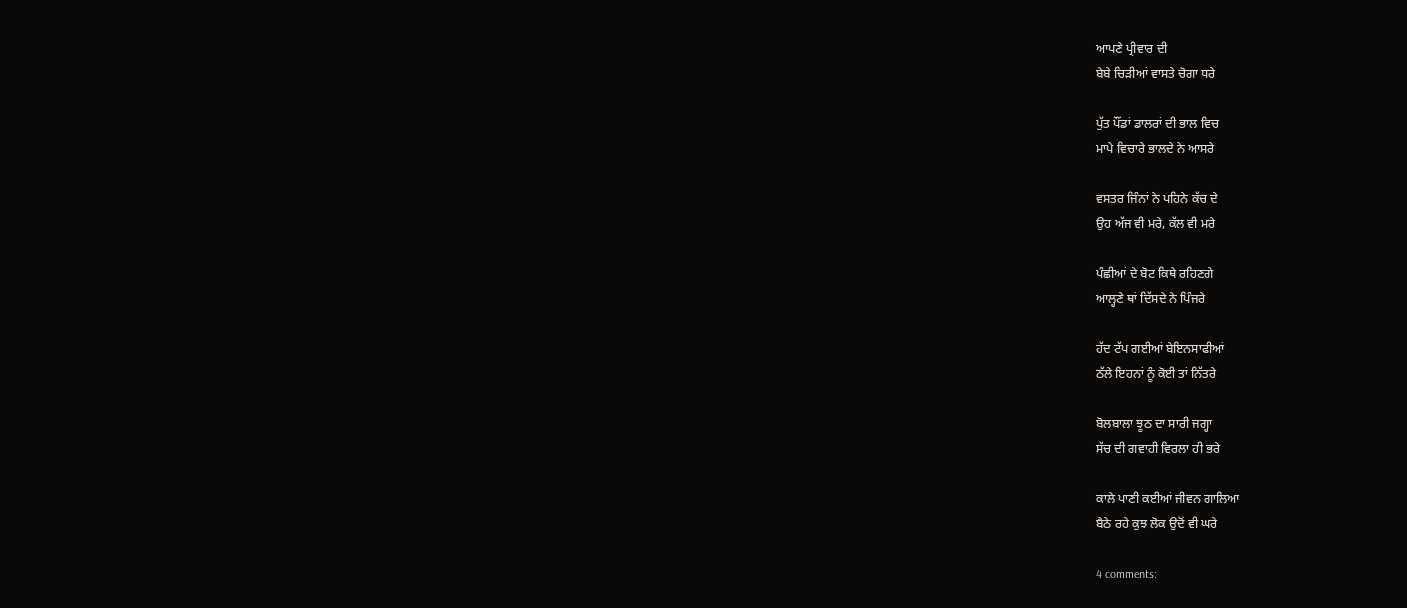ਆਪਣੇ ਪ੍ਰੀਵਾਰ ਦੀ
ਬੇਬੇ ਚਿੜੀਆਂ ਵਾਸਤੇ ਚੋਗਾ ਧਰੇ

ਪੁੱਤ ਪੌਂਡਾਂ ਡਾਲਰਾਂ ਦੀ ਭਾਲ ਵਿਚ
ਮਾਪੇ ਵਿਚਾਰੇ ਭਾਲਦੇ ਨੇ ਆਸਰੇ

ਵਸਤਰ ਜਿੰਨਾਂ ਨੇ ਪਹਿਨੇ ਕੱਚ ਦੇ
ਉਹ ਅੱਜ ਵੀ ਮਰੇ, ਕੱਲ ਵੀ ਮਰੇ

ਪੰਛੀਆਂ ਦੇ ਬੋਟ ਕਿਥੇ ਰਹਿਣਗੇ
ਆਲ੍ਹਣੇ ਥਾਂ ਦਿੱਸਦੇ ਨੇ ਪਿੰਜਰੇ

ਹੱਦ ਟੱਪ ਗਈਆਂ ਬੇਇਨਸਾਫੀਆਂ
ਠੱਲੇ ਇਹਨਾਂ ਨੂੰ ਕੋਈ ਤਾਂ ਨਿੱਤਰੇ

ਬੋਲਬਾਲਾ ਝੂਠ ਦਾ ਸਾਰੀ ਜਗ੍ਹਾ
ਸੱਚ ਦੀ ਗਵਾਹੀ ਵਿਰਲਾ ਹੀ ਭਰੇ

ਕਾਲੇ ਪਾਣੀ ਕਈਆਂ ਜੀਵਨ ਗਾਲਿਆ
ਬੈਠੇ ਰਹੇ ਕੁਝ ਲੋਕ ਉਦੋਂ ਵੀ ਘਰੇ

4 comments: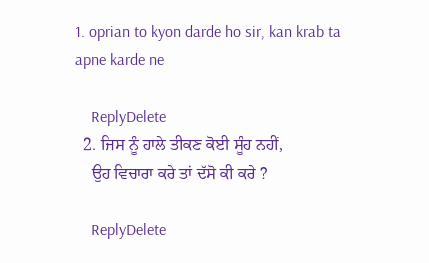1. oprian to kyon darde ho sir, kan krab ta apne karde ne

    ReplyDelete
  2. ਜਿਸ ਨੂੰ ਹਾਲੇ ਤੀਕਣ ਕੋਈ ਸੂੰਹ ਨਹੀਂ,
    ਉਹ ਵਿਚਾਰਾ ਕਰੇ ਤਾਂ ਦੱਸੋ ਕੀ ਕਰੇ ?

    ReplyDelete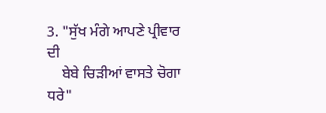3. "ਸੁੱਖ ਮੰਗੇ ਆਪਣੇ ਪ੍ਰੀਵਾਰ ਦੀ
    ਬੇਬੇ ਚਿੜੀਆਂ ਵਾਸਤੇ ਚੋਗਾ ਧਰੇ"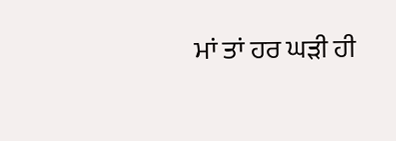ਮਾਂ ਤਾਂ ਹਰ ਘੜੀ ਹੀ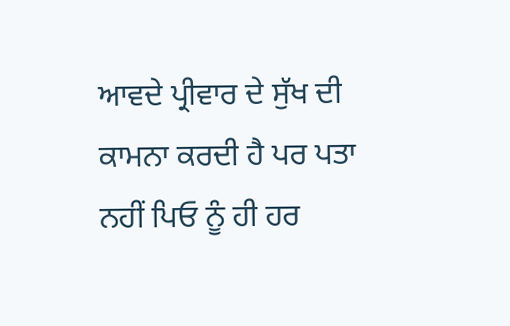ਆਵਦੇ ਪ੍ਰੀਵਾਰ ਦੇ ਸੁੱਖ ਦੀ ਕਾਮਨਾ ਕਰਦੀ ਹੈ ਪਰ ਪਤਾ ਨਹੀਂ ਪਿਓ ਨੂੰ ਹੀ ਹਰ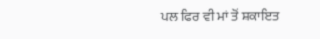ਪਲ ਫਿਰ ਵੀ ਮਾਂ ਤੋਂ ਸ਼ਕਾਇਤ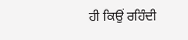ਹੀ ਕਿਉਂ ਰਹਿੰਦੀ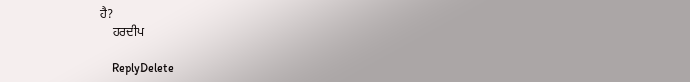ਹੈ?
    ਹਰਦੀਪ

    ReplyDelete